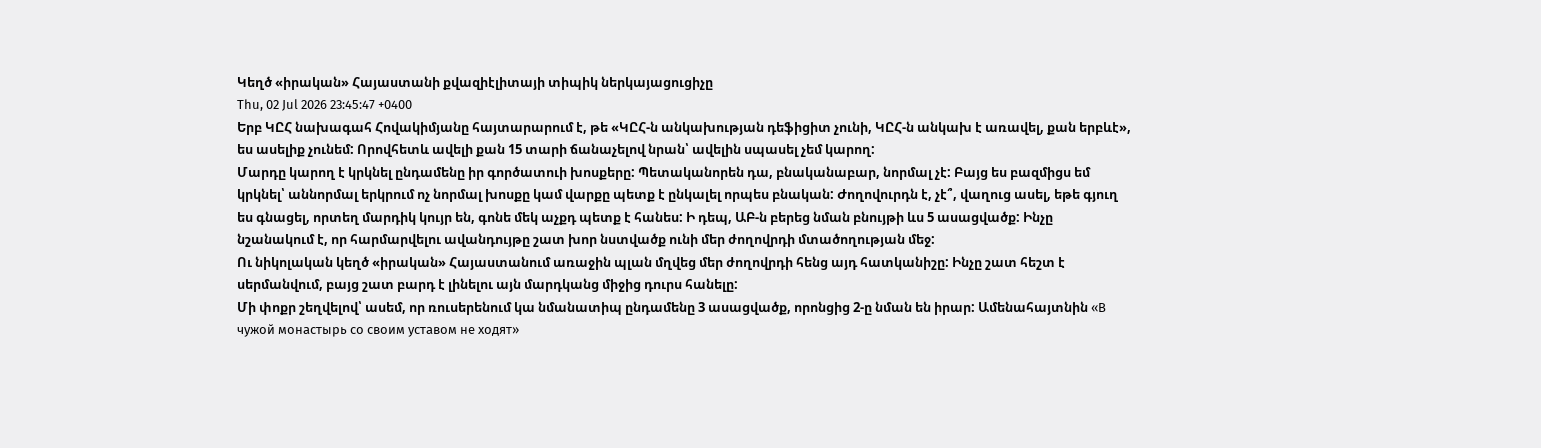Կեղծ «իրական» Հայաստանի քվազիէլիտայի տիպիկ ներկայացուցիչը
Thu, 02 Jul 2026 23:45:47 +0400
Երբ ԿԸՀ նախագահ Հովակիմյանը հայտարարում է, թե «ԿԸՀ-ն անկախության դեֆիցիտ չունի, ԿԸՀ-ն անկախ է առավել, քան երբևէ», ես ասելիք չունեմ: Որովհետև ավելի քան 15 տարի ճանաչելով նրան՝ ավելին սպասել չեմ կարող:
Մարդը կարող է կրկնել ընդամենը իր գործատուի խոսքերը: Պետականորեն դա, բնականաբար, նորմալ չէ: Բայց ես բազմիցս եմ կրկնել՝ աննորմալ երկրում ոչ նորմալ խոսքը կամ վարքը պետք է ընկալել որպես բնական: Ժողովուրդն է, չէ՞, վաղուց ասել, եթե գյուղ ես գնացել, որտեղ մարդիկ կույր են, գոնե մեկ աչքդ պետք է հանես: Ի դեպ, ԱԲ-ն բերեց նման բնույթի ևս 5 ասացվածք: Ինչը նշանակում է, որ հարմարվելու ավանդույթը շատ խոր նստվածք ունի մեր ժողովրդի մտածողության մեջ:
Ու նիկոլական կեղծ «իրական» Հայաստանում առաջին պլան մղվեց մեր ժողովրդի հենց այդ հատկանիշը: Ինչը շատ հեշտ է սերմանվում, բայց շատ բարդ է լինելու այն մարդկանց միջից դուրս հանելը:
Մի փոքր շեղվելով՝ ասեմ, որ ռուսերենում կա նմանատիպ ընդամենը 3 ասացվածք, որոնցից 2-ը նման են իրար: Ամենահայտնին «В чужой монастырь со своим уставом не ходят»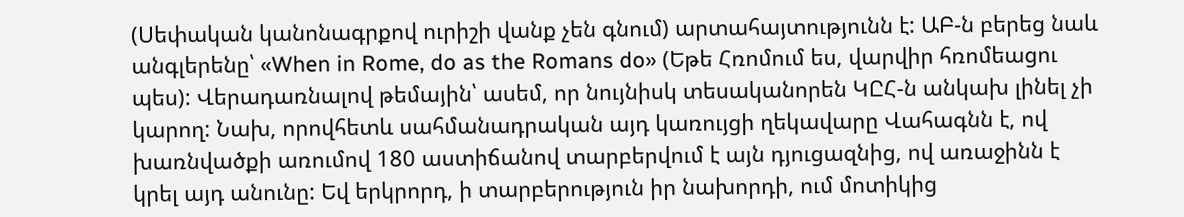(Սեփական կանոնագրքով ուրիշի վանք չեն գնում) արտահայտությունն է: ԱԲ-ն բերեց նաև անգլերենը՝ «When in Rome, do as the Romans do» (Եթե Հռոմում ես, վարվիր հռոմեացու պես): Վերադառնալով թեմային՝ ասեմ, որ նույնիսկ տեսականորեն ԿԸՀ-ն անկախ լինել չի կարող: Նախ, որովհետև սահմանադրական այդ կառույցի ղեկավարը Վահագնն է, ով խառնվածքի առումով 180 աստիճանով տարբերվում է այն դյուցազնից, ով առաջինն է կրել այդ անունը: Եվ երկրորդ, ի տարբերություն իր նախորդի, ում մոտիկից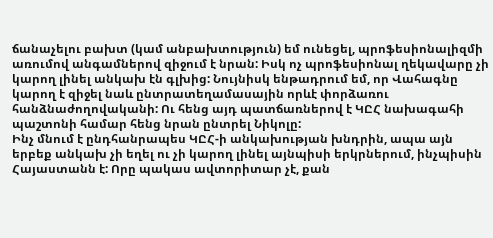ճանաչելու բախտ (կամ անբախտություն) եմ ունեցել, պրոֆեսիոնալիզմի առումով անգամներով զիջում է նրան: Իսկ ոչ պրոֆեսիոնալ ղեկավարը չի կարող լինել անկախ էն գլխից: Նույնիսկ ենթադրում եմ, որ Վահագնը կարող է զիջել նաև ընտրատեղամասային որևէ փորձառու հանձնաժողովականի: Ու հենց այդ պատճառներով է ԿԸՀ նախագահի պաշտոնի համար հենց նրան ընտրել Նիկոլը:
Ինչ մնում է ընդհանրապես ԿԸՀ-ի անկախության խնդրին, ապա այն երբեք անկախ չի եղել ու չի կարող լինել այնպիսի երկրներում, ինչպիսին Հայաստանն է: Որը պակաս ավտորիտար չէ, քան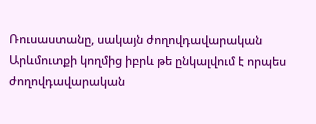Ռուսաստանը, սակայն ժողովդավարական Արևմուտքի կողմից իբրև թե ընկալվում է որպես ժողովդավարական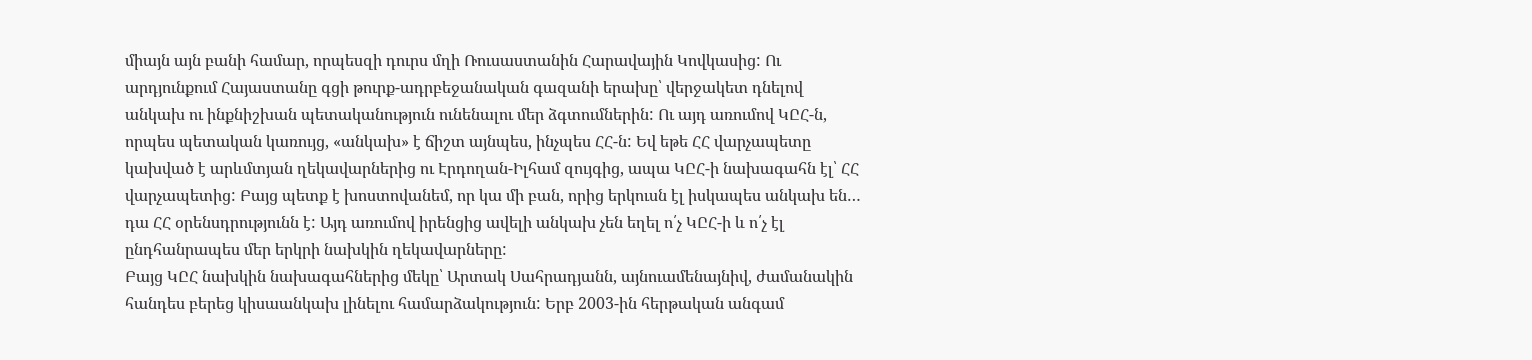միայն այն բանի համար, որպեսզի դուրս մղի Ռուսաստանին Հարավային Կովկասից: Ու արդյունքում Հայաստանը գցի թուրք-ադրբեջանական գազանի երախը՝ վերջակետ դնելով անկախ ու ինքնիշխան պետականություն ունենալու մեր ձգտումներին: Ու այդ առումով ԿԸՀ-ն, որպես պետական կառույց, «անկախ» է ճիշտ այնպես, ինչպես ՀՀ-ն: Եվ եթե ՀՀ վարչապետը կախված է արևմտյան ղեկավարներից ու Էրդողան-Իլհամ զույգից, ապա ԿԸՀ-ի նախագահն էլ՝ ՀՀ վարչապետից: Բայց պետք է խոստովանեմ, որ կա մի բան, որից երկուսն էլ իսկապես անկախ են… դա ՀՀ օրենսդրությունն է: Այդ առումով իրենցից ավելի անկախ չեն եղել ո՛չ ԿԸՀ-ի և ո՛չ էլ ընդհանրապես մեր երկրի նախկին ղեկավարները:
Բայց ԿԸՀ նախկին նախագահներից մեկը՝ Արտակ Սահրադյանն, այնուամենայնիվ, ժամանակին հանդես բերեց կիսաանկախ լինելու համարձակություն: Երբ 2003-ին հերթական անգամ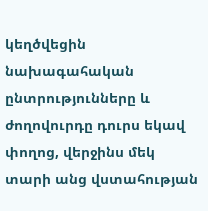կեղծվեցին նախագահական ընտրությունները և ժողովուրդը դուրս եկավ փողոց, վերջինս մեկ տարի անց վստահության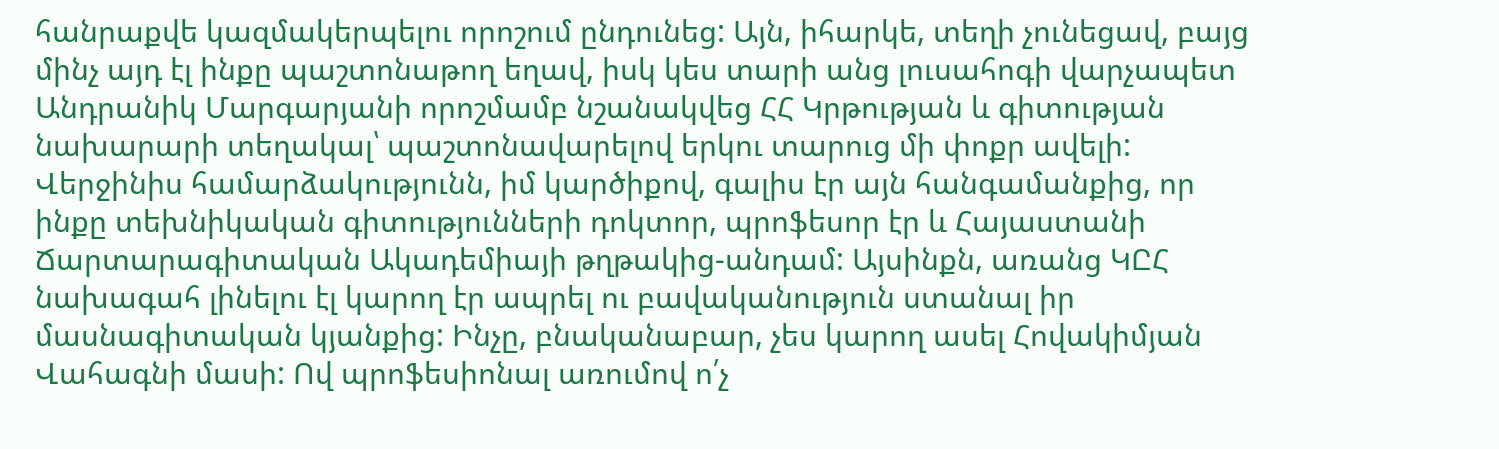հանրաքվե կազմակերպելու որոշում ընդունեց: Այն, իհարկե, տեղի չունեցավ, բայց մինչ այդ էլ ինքը պաշտոնաթող եղավ, իսկ կես տարի անց լուսահոգի վարչապետ Անդրանիկ Մարգարյանի որոշմամբ նշանակվեց ՀՀ Կրթության և գիտության նախարարի տեղակալ՝ պաշտոնավարելով երկու տարուց մի փոքր ավելի: Վերջինիս համարձակությունն, իմ կարծիքով, գալիս էր այն հանգամանքից, որ ինքը տեխնիկական գիտությունների դոկտոր, պրոֆեսոր էր և Հայաստանի Ճարտարագիտական Ակադեմիայի թղթակից-անդամ: Այսինքն, առանց ԿԸՀ նախագահ լինելու էլ կարող էր ապրել ու բավականություն ստանալ իր մասնագիտական կյանքից: Ինչը, բնականաբար, չես կարող ասել Հովակիմյան Վահագնի մասի: Ով պրոֆեսիոնալ առումով ո՛չ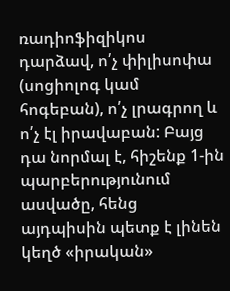ռադիոֆիզիկոս դարձավ, ո՛չ փիլիսոփա (սոցիոլոգ կամ հոգեբան), ո՛չ լրագրող և ո՛չ էլ իրավաբան: Բայց դա նորմալ է, հիշենք 1-ին պարբերությունում ասվածը, հենց այդպիսին պետք է լինեն կեղծ «իրական»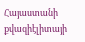Հայաստանի քվազիէլիտայի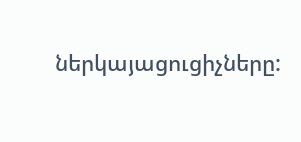ներկայացուցիչները: